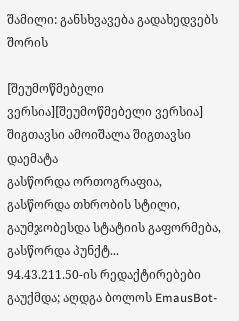შამილი: განსხვავება გადახედვებს შორის

[შეუმოწმებელი ვერსია][შეუმოწმებელი ვერსია]
შიგთავსი ამოიშალა შიგთავსი დაემატა
გასწორდა ორთოგრაფია, გასწორდა თხრობის სტილი, გაუმჯობესდა სტატიის გაფორმება, გასწორდა პუნქტ...
94.43.211.50-ის რედაქტირებები გაუქმდა; აღდგა ბოლოს EmausBot-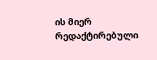ის მიერ რედაქტირებული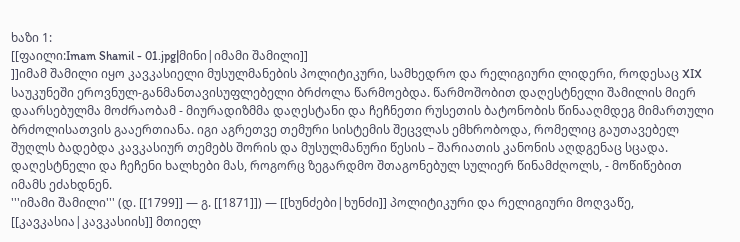ხაზი 1:
[[ფაილი:Imam Shamil - 01.jpg|მინი|იმამი შამილი]]
]]იმამ შამილი იყო კავკასიელი მუსულმანების პოლიტიკური, სამხედრო და რელიგიური ლიდერი, როდესაც XIX საუკუნეში ეროვნულ-განმანთავისუფლებელი ბრძოლა წარმოებდა. წარმოშობით დაღესტნელი შამილის მიერ დაარსებულმა მოძრაობამ - მიურადიზმმა დაღესტანი და ჩეჩნეთი რუსეთის ბატონობის წინააღმდეგ მიმართული ბრძოლისათვის გააერთიანა. იგი აგრეთვე თემური სისტემის შეცვლას ემხრობოდა, რომელიც გაუთავებელ შუღლს ბადებდა კავკასიურ თემებს შორის და მუსულმანური წესის – შარიათის კანონის აღდგენაც სცადა. დაღესტნელი და ჩეჩენი ხალხები მას, როგორც ზეგარდმო შთაგონებულ სულიერ წინამძღოლს, - მოწიწებით იმამს ეძახდნენ.
'''იმამი შამილი''' (დ. [[1799]] — გ. [[1871]]) — [[ხუნძები|ხუნძი]] პოლიტიკური და რელიგიური მოღვაწე, [[კავკასია|კავკასიის]] მთიელ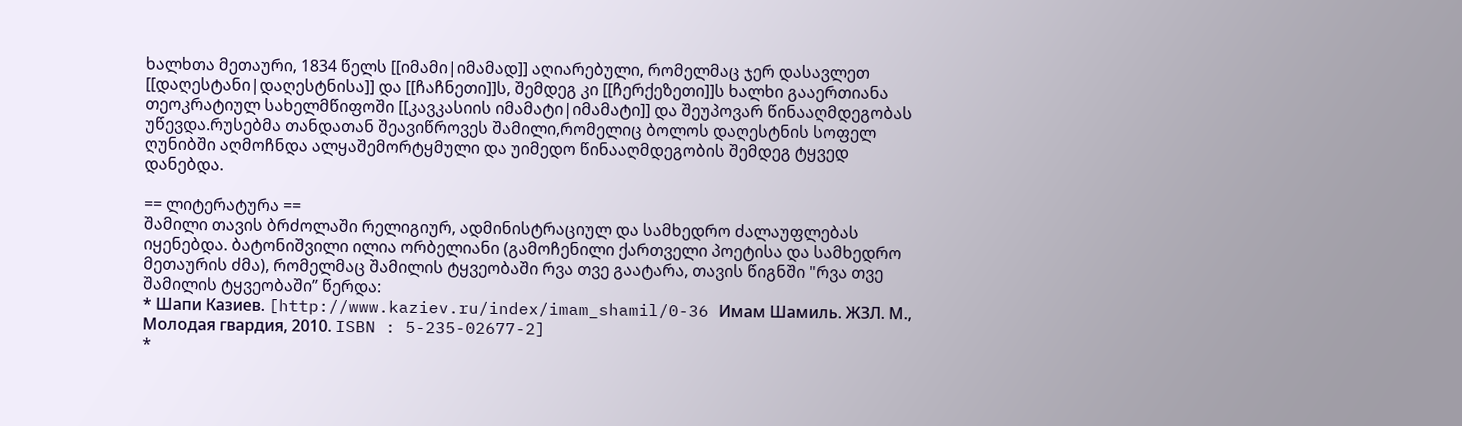ხალხთა მეთაური, 1834 წელს [[იმამი|იმამად]] აღიარებული, რომელმაც ჯერ დასავლეთ [[დაღესტანი|დაღესტნისა]] და [[ჩაჩნეთი]]ს, შემდეგ კი [[ჩერქეზეთი]]ს ხალხი გააერთიანა თეოკრატიულ სახელმწიფოში [[კავკასიის იმამატი|იმამატი]] და შეუპოვარ წინააღმდეგობას უწევდა.რუსებმა თანდათან შეავიწროვეს შამილი,რომელიც ბოლოს დაღესტნის სოფელ ღუნიბში აღმოჩნდა ალყაშემორტყმული და უიმედო წინააღმდეგობის შემდეგ ტყვედ დანებდა.

== ლიტერატურა ==
შამილი თავის ბრძოლაში რელიგიურ, ადმინისტრაციულ და სამხედრო ძალაუფლებას იყენებდა. ბატონიშვილი ილია ორბელიანი (გამოჩენილი ქართველი პოეტისა და სამხედრო მეთაურის ძმა), რომელმაც შამილის ტყვეობაში რვა თვე გაატარა, თავის წიგნში "რვა თვე შამილის ტყვეობაში” წერდა:
* Шапи Казиев. [http://www.kaziev.ru/index/imam_shamil/0-36 Имам Шамиль. ЖЗЛ. М., Молодая гвардия, 2010. ISBN : 5-235-02677-2]
*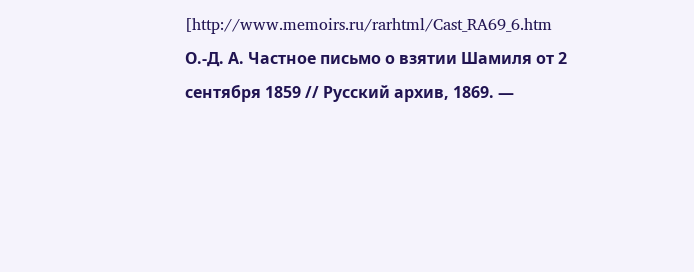[http://www.memoirs.ru/rarhtml/Cast_RA69_6.htm О.-Д. А. Частное письмо о взятии Шамиля от 2 сентября 1859 // Русский архив, 1869. —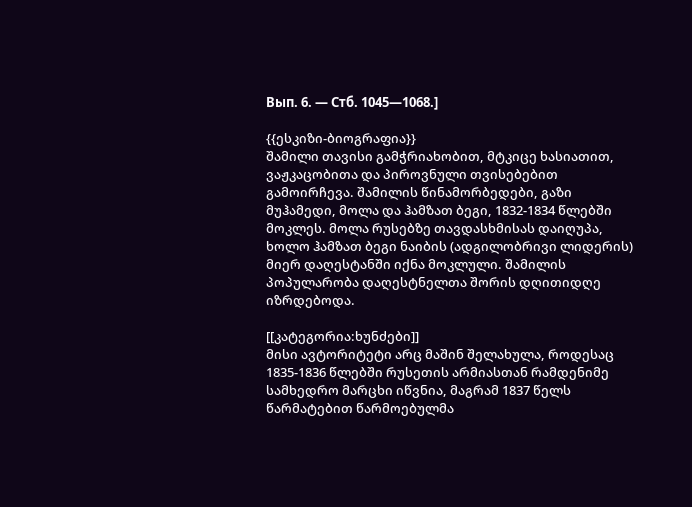Вып. 6. — Стб. 1045—1068.]

{{ესკიზი-ბიოგრაფია}}
შამილი თავისი გამჭრიახობით, მტკიცე ხასიათით, ვაჟკაცობითა და პიროვნული თვისებებით გამოირჩევა. შამილის წინამორბედები, გაზი მუჰამედი, მოლა და ჰამზათ ბეგი, 1832-1834 წლებში მოკლეს. მოლა რუსებზე თავდასხმისას დაიღუპა, ხოლო ჰამზათ ბეგი ნაიბის (ადგილობრივი ლიდერის) მიერ დაღესტანში იქნა მოკლული. შამილის პოპულარობა დაღესტნელთა შორის დღითიდღე იზრდებოდა.

[[კატეგორია:ხუნძები]]
მისი ავტორიტეტი არც მაშინ შელახულა, როდესაც 1835-1836 წლებში რუსეთის არმიასთან რამდენიმე სამხედრო მარცხი იწვნია, მაგრამ 1837 წელს წარმატებით წარმოებულმა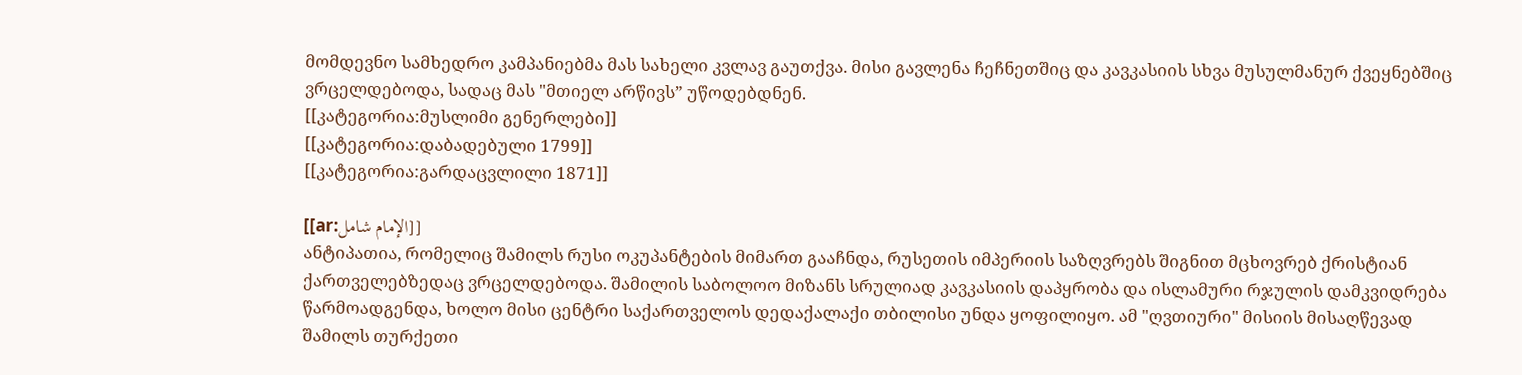მომდევნო სამხედრო კამპანიებმა მას სახელი კვლავ გაუთქვა. მისი გავლენა ჩეჩნეთშიც და კავკასიის სხვა მუსულმანურ ქვეყნებშიც ვრცელდებოდა, სადაც მას "მთიელ არწივს” უწოდებდნენ.
[[კატეგორია:მუსლიმი გენერლები]]
[[კატეგორია:დაბადებული 1799]]
[[კატეგორია:გარდაცვლილი 1871]]

[[ar:الإمام شامل]]
ანტიპათია, რომელიც შამილს რუსი ოკუპანტების მიმართ გააჩნდა, რუსეთის იმპერიის საზღვრებს შიგნით მცხოვრებ ქრისტიან ქართველებზედაც ვრცელდებოდა. შამილის საბოლოო მიზანს სრულიად კავკასიის დაპყრობა და ისლამური რჯულის დამკვიდრება წარმოადგენდა, ხოლო მისი ცენტრი საქართველოს დედაქალაქი თბილისი უნდა ყოფილიყო. ამ "ღვთიური" მისიის მისაღწევად შამილს თურქეთი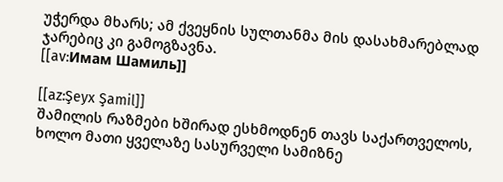უჭერდა მხარს; ამ ქვეყნის სულთანმა მის დასახმარებლად ჯარებიც კი გამოგზავნა.
[[av:Имам Шамиль]]

[[az:Şeyx Şamil]]
შამილის რაზმები ხშირად ესხმოდნენ თავს საქართველოს, ხოლო მათი ყველაზე სასურველი სამიზნე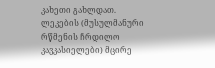კახეთი გახლდათ. ლეკების (მუსულმანური რწმენის ჩრდილო კავკასიელები) მცირე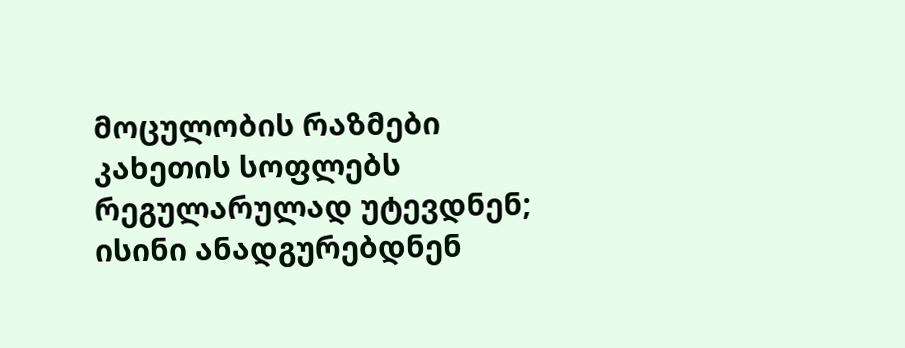მოცულობის რაზმები კახეთის სოფლებს რეგულარულად უტევდნენ; ისინი ანადგურებდნენ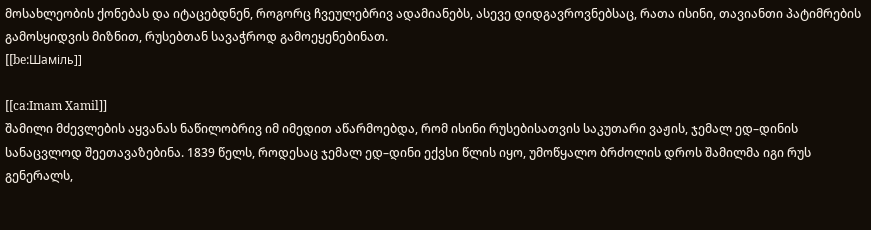მოსახლეობის ქონებას და იტაცებდნენ, როგორც ჩვეულებრივ ადამიანებს, ასევე დიდგავროვნებსაც, რათა ისინი, თავიანთი პატიმრების გამოსყიდვის მიზნით, რუსებთან სავაჭროდ გამოეყენებინათ.
[[be:Шаміль]]

[[ca:Imam Xamil]]
შამილი მძევლების აყვანას ნაწილობრივ იმ იმედით აწარმოებდა, რომ ისინი რუსებისათვის საკუთარი ვაჟის, ჯემალ ედ–დინის სანაცვლოდ შეეთავაზებინა. 1839 წელს, როდესაც ჯემალ ედ–დინი ექვსი წლის იყო, უმოწყალო ბრძოლის დროს შამილმა იგი რუს გენერალს,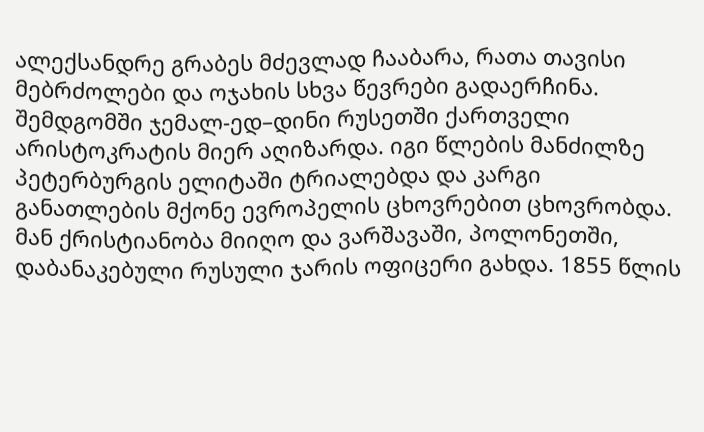ალექსანდრე გრაბეს მძევლად ჩააბარა, რათა თავისი მებრძოლები და ოჯახის სხვა წევრები გადაერჩინა. შემდგომში ჯემალ-ედ–დინი რუსეთში ქართველი არისტოკრატის მიერ აღიზარდა. იგი წლების მანძილზე პეტერბურგის ელიტაში ტრიალებდა და კარგი განათლების მქონე ევროპელის ცხოვრებით ცხოვრობდა. მან ქრისტიანობა მიიღო და ვარშავაში, პოლონეთში, დაბანაკებული რუსული ჯარის ოფიცერი გახდა. 1855 წლის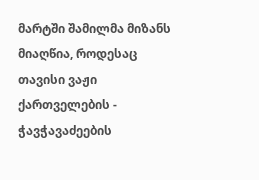მარტში შამილმა მიზანს მიაღწია, როდესაც თავისი ვაჟი ქართველების - ჭავჭავაძეების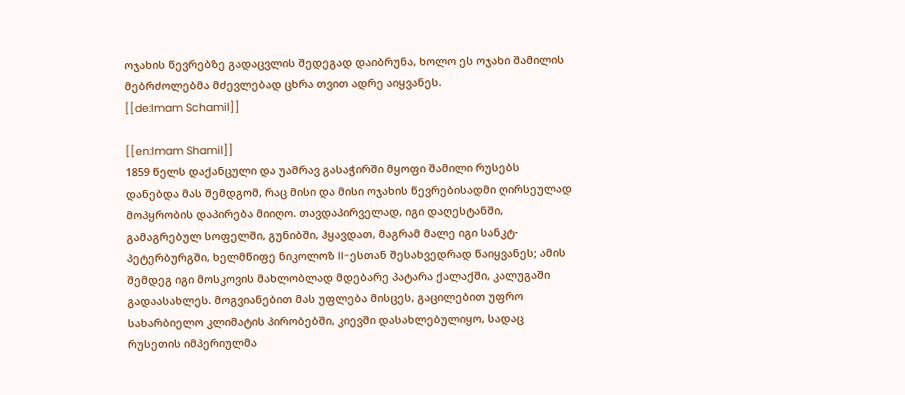ოჯახის წევრებზე გადაცვლის შედეგად დაიბრუნა, ხოლო ეს ოჯახი შამილის მებრძოლებმა მძევლებად ცხრა თვით ადრე აიყვანეს.
[[de:Imam Schamil]]

[[en:Imam Shamil]]
1859 წელს დაქანცული და უამრავ გასაჭირში მყოფი შამილი რუსებს დანებდა მას შემდგომ, რაც მისი და მისი ოჯახის წევრებისადმი ღირსეულად მოპყრობის დაპირება მიიღო. თავდაპირველად, იგი დაღესტანში, გამაგრებულ სოფელში, გუნიბში, ჰყავდათ, მაგრამ მალე იგი სანკტ-პეტერბურგში, ხელმწიფე ნიკოლოზ II-ესთან შესახვედრად წაიყვანეს; ამის შემდეგ იგი მოსკოვის მახლობლად მდებარე პატარა ქალაქში, კალუგაში გადაასახლეს. მოგვიანებით მას უფლება მისცეს, გაცილებით უფრო სახარბიელო კლიმატის პირობებში, კიევში დასახლებულიყო, სადაც რუსეთის იმპერიულმა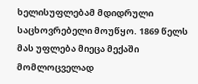ხელისუფლებამ მდიდრული საცხოვრებელი მოუწყო. 1869 წელს მას უფლება მიეცა მექაში მომლოცველად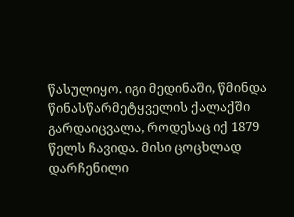წასულიყო. იგი მედინაში, წმინდა წინასწარმეტყველის ქალაქში გარდაიცვალა, როდესაც იქ 1879 წელს ჩავიდა. მისი ცოცხლად დარჩენილი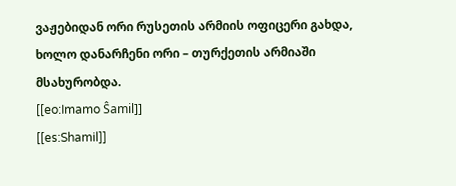ვაჟებიდან ორი რუსეთის არმიის ოფიცერი გახდა, ხოლო დანარჩენი ორი – თურქეთის არმიაში მსახურობდა.
[[eo:Imamo Ŝamil]]
[[es:Shamil]]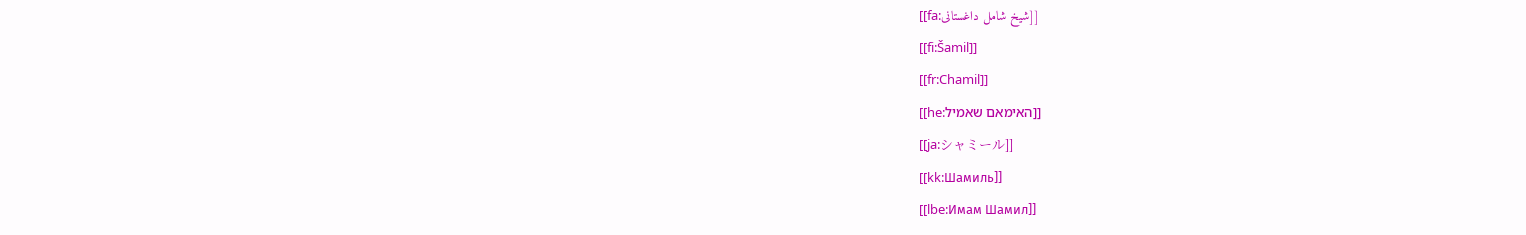[[fa:شیخ شامل داغستانی]]
[[fi:Šamil]]
[[fr:Chamil]]
[[he:האימאם שאמיל]]
[[ja:シャミール]]
[[kk:Шамиль]]
[[lbe:Имам Шамил]]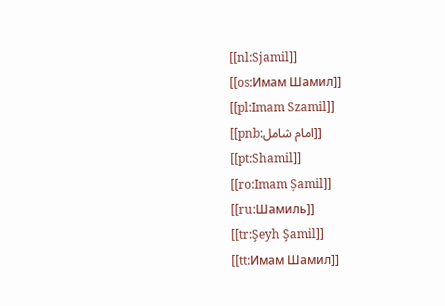[[nl:Sjamil]]
[[os:Имам Шамил]]
[[pl:Imam Szamil]]
[[pnb:امام شامل]]
[[pt:Shamil]]
[[ro:Imam Șamil]]
[[ru:Шамиль]]
[[tr:Şeyh Şamil]]
[[tt:Имам Шамил]]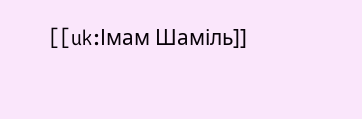[[uk:Імам Шаміль]]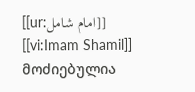[[ur:امام شامل]]
[[vi:Imam Shamil]]
მოძიებულია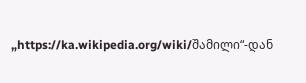„https://ka.wikipedia.org/wiki/შამილი“-დან